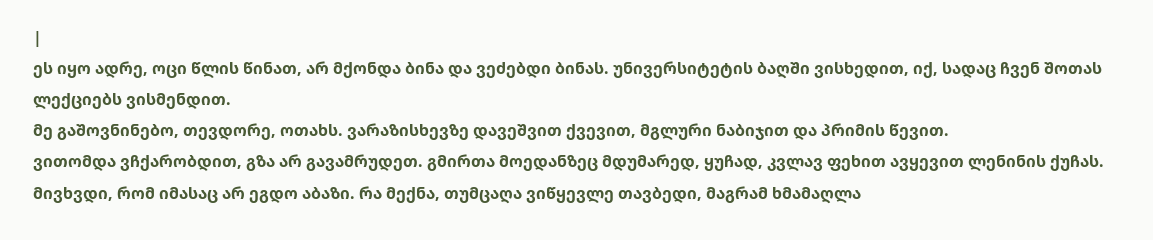|
ეს იყო ადრე, ოცი წლის წინათ, არ მქონდა ბინა და ვეძებდი ბინას. უნივერსიტეტის ბაღში ვისხედით, იქ, სადაც ჩვენ შოთას ლექციებს ვისმენდით.
მე გაშოვნინებო, თევდორე, ოთახს. ვარაზისხევზე დავეშვით ქვევით, მგლური ნაბიჯით და პრიმის წევით.
ვითომდა ვჩქარობდით, გზა არ გავამრუდეთ. გმირთა მოედანზეც მდუმარედ, ყუჩად, კვლავ ფეხით ავყევით ლენინის ქუჩას.
მივხვდი, რომ იმასაც არ ეგდო აბაზი. რა მექნა, თუმცაღა ვიწყევლე თავბედი, მაგრამ ხმამაღლა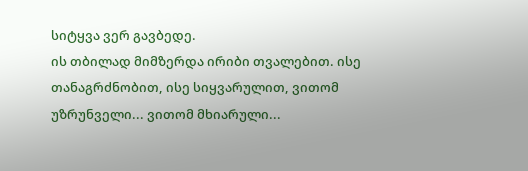სიტყვა ვერ გავბედე.
ის თბილად მიმზერდა ირიბი თვალებით. ისე თანაგრძნობით, ისე სიყვარულით, ვითომ უზრუნველი... ვითომ მხიარული...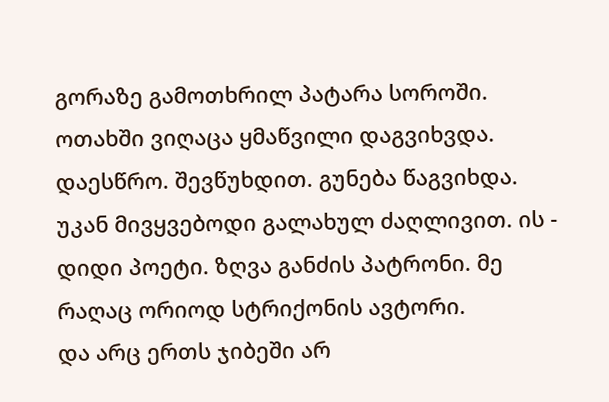გორაზე გამოთხრილ პატარა სოროში. ოთახში ვიღაცა ყმაწვილი დაგვიხვდა. დაესწრო. შევწუხდით. გუნება წაგვიხდა.
უკან მივყვებოდი გალახულ ძაღლივით. ის - დიდი პოეტი. ზღვა განძის პატრონი. მე რაღაც ორიოდ სტრიქონის ავტორი.
და არც ერთს ჯიბეში არ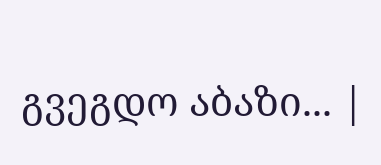გვეგდო აბაზი... |